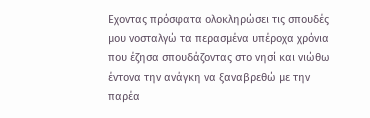Εχοντας πρόσφατα ολοκληρώσει τις σπουδές μου νοσταλγώ τα περασμένα υπέροχα χρόνια που έζησα σπουδάζοντας στο νησί και νιώθω έντονα την ανάγκη να ξαναβρεθώ με την παρέα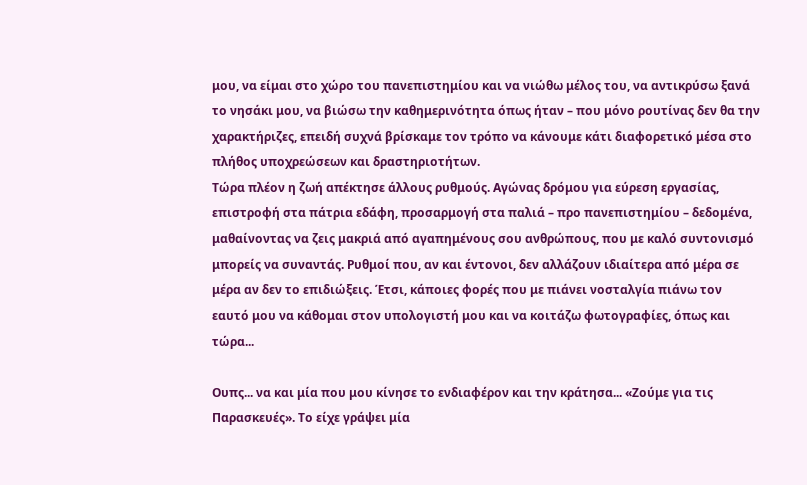μου, να είμαι στο χώρο του πανεπιστημίου και να νιώθω μέλος του, να αντικρύσω ξανά το νησάκι μου, να βιώσω την καθημερινότητα όπως ήταν – που μόνο ρουτίνας δεν θα την χαρακτήριζες, επειδή συχνά βρίσκαμε τον τρόπο να κάνουμε κάτι διαφορετικό μέσα στο πλήθος υποχρεώσεων και δραστηριοτήτων.
Τώρα πλέον η ζωή απέκτησε άλλους ρυθμούς. Αγώνας δρόμου για εύρεση εργασίας, επιστροφή στα πάτρια εδάφη, προσαρμογή στα παλιά – προ πανεπιστημίου – δεδομένα, μαθαίνοντας να ζεις μακριά από αγαπημένους σου ανθρώπους, που με καλό συντονισμό μπορείς να συναντάς. Ρυθμοί που, αν και έντονοι, δεν αλλάζουν ιδιαίτερα από μέρα σε μέρα αν δεν το επιδιώξεις. Έτσι, κάποιες φορές που με πιάνει νοσταλγία πιάνω τον εαυτό μου να κάθομαι στον υπολογιστή μου και να κοιτάζω φωτογραφίες, όπως και τώρα...

Ουπς... να και μία που μου κίνησε το ενδιαφέρον και την κράτησα... «Ζούμε για τις Παρασκευές». Το είχε γράψει μία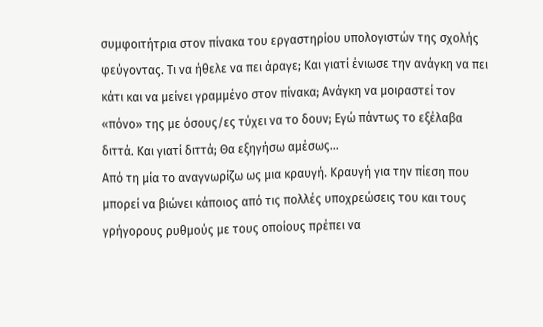συμφοιτήτρια στον πίνακα του εργαστηρίου υπολογιστών της σχολής φεύγοντας. Τι να ήθελε να πει άραγε; Και γιατί ένιωσε την ανάγκη να πει κάτι και να μείνει γραμμένο στον πίνακα; Ανάγκη να μοιραστεί τον «πόνο» της με όσους/ες τύχει να το δουν; Εγώ πάντως το εξέλαβα διττά. Και γιατί διττά; Θα εξηγήσω αμέσως...
Από τη μία το αναγνωρίζω ως μια κραυγή. Κραυγή για την πίεση που μπορεί να βιώνει κάποιος από τις πολλές υποχρεώσεις του και τους γρήγορους ρυθμούς με τους οποίους πρέπει να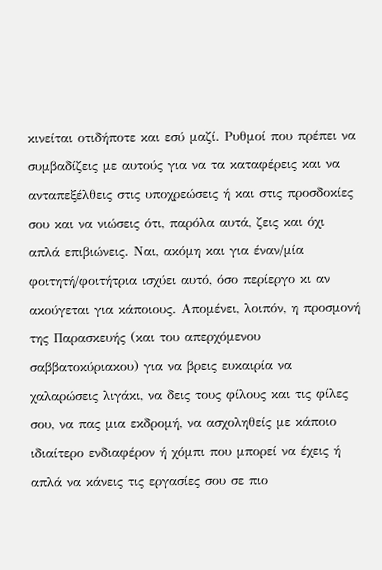κινείται οτιδήποτε και εσύ μαζί. Ρυθμοί που πρέπει να συμβαδίζεις με αυτούς για να τα καταφέρεις και να ανταπεξέλθεις στις υποχρεώσεις ή και στις προσδοκίες σου και να νιώσεις ότι, παρόλα αυτά, ζεις και όχι απλά επιβιώνεις. Ναι, ακόμη και για έναν/μία φοιτητή/φοιτήτρια ισχύει αυτό, όσο περίεργο κι αν ακούγεται για κάποιους. Απομένει, λοιπόν, η προσμονή της Παρασκευής (και του απερχόμενου σαββατοκύριακου) για να βρεις ευκαιρία να χαλαρώσεις λιγάκι, να δεις τους φίλους και τις φίλες σου, να πας μια εκδρομή, να ασχοληθείς με κάποιο ιδιαίτερο ενδιαφέρον ή χόμπι που μπορεί να έχεις ή απλά να κάνεις τις εργασίες σου σε πιο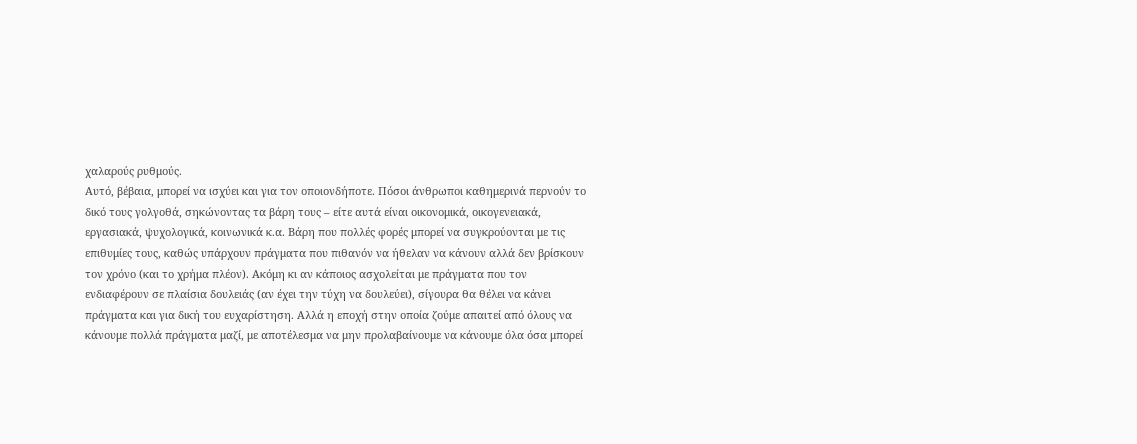χαλαρούς ρυθμούς.
Αυτό, βέβαια, μπορεί να ισχύει και για τον οποιονδήποτε. Πόσοι άνθρωποι καθημερινά περνούν το δικό τους γολγοθά, σηκώνοντας τα βάρη τους – είτε αυτά είναι οικονομικά, οικογενειακά, εργασιακά, ψυχολογικά, κοινωνικά κ.α. Βάρη που πολλές φορές μπορεί να συγκρούονται με τις επιθυμίες τους, καθώς υπάρχουν πράγματα που πιθανόν να ήθελαν να κάνουν αλλά δεν βρίσκουν τον χρόνο (και το χρήμα πλέον). Ακόμη κι αν κάποιος ασχολείται με πράγματα που τον ενδιαφέρουν σε πλαίσια δουλειάς (αν έχει την τύχη να δουλεύει), σίγουρα θα θέλει να κάνει πράγματα και για δική του ευχαρίστηση. Αλλά η εποχή στην οποία ζούμε απαιτεί από όλους να κάνουμε πολλά πράγματα μαζί, με αποτέλεσμα να μην προλαβαίνουμε να κάνουμε όλα όσα μπορεί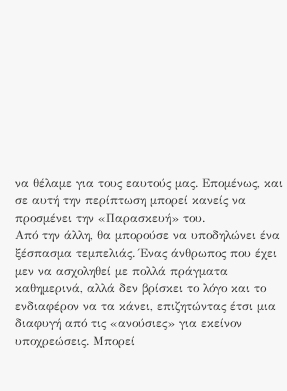να θέλαμε για τους εαυτούς μας. Επομένως, και σε αυτή την περίπτωση μπορεί κανείς να προσμένει την «Παρασκευή» του.
Από την άλλη, θα μπορούσε να υποδηλώνει ένα ξέσπασμα τεμπελιάς. Ένας άνθρωπος που έχει μεν να ασχοληθεί με πολλά πράγματα καθημερινά, αλλά δεν βρίσκει το λόγο και το ενδιαφέρον να τα κάνει, επιζητώντας έτσι μια διαφυγή από τις «ανούσιες» για εκείνον υποχρεώσεις. Μπορεί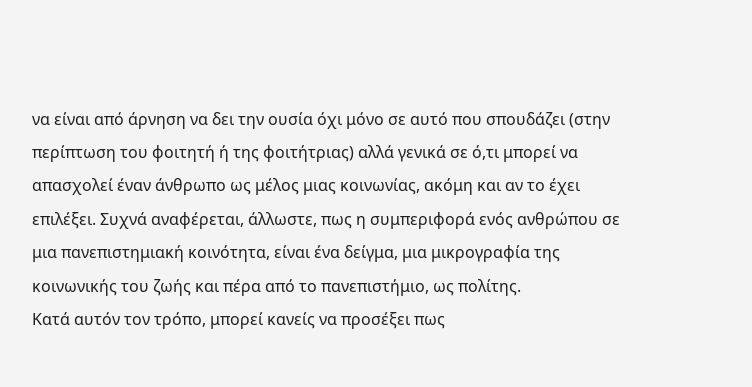να είναι από άρνηση να δει την ουσία όχι μόνο σε αυτό που σπουδάζει (στην περίπτωση του φοιτητή ή της φοιτήτριας) αλλά γενικά σε ό,τι μπορεί να απασχολεί έναν άνθρωπο ως μέλος μιας κοινωνίας, ακόμη και αν το έχει επιλέξει. Συχνά αναφέρεται, άλλωστε, πως η συμπεριφορά ενός ανθρώπου σε μια πανεπιστημιακή κοινότητα, είναι ένα δείγμα, μια μικρογραφία της κοινωνικής του ζωής και πέρα από το πανεπιστήμιο, ως πολίτης.
Κατά αυτόν τον τρόπο, μπορεί κανείς να προσέξει πως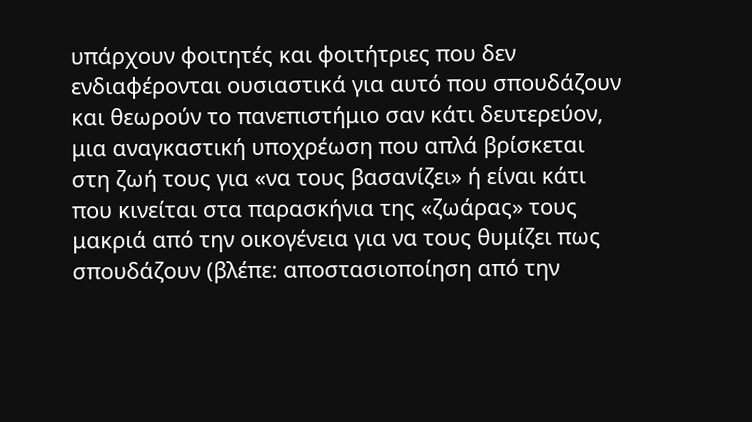υπάρχουν φοιτητές και φοιτήτριες που δεν ενδιαφέρονται ουσιαστικά για αυτό που σπουδάζουν και θεωρούν το πανεπιστήμιο σαν κάτι δευτερεύον, μια αναγκαστική υποχρέωση που απλά βρίσκεται στη ζωή τους για «να τους βασανίζει» ή είναι κάτι που κινείται στα παρασκήνια της «ζωάρας» τους μακριά από την οικογένεια για να τους θυμίζει πως σπουδάζουν (βλέπε: αποστασιοποίηση από την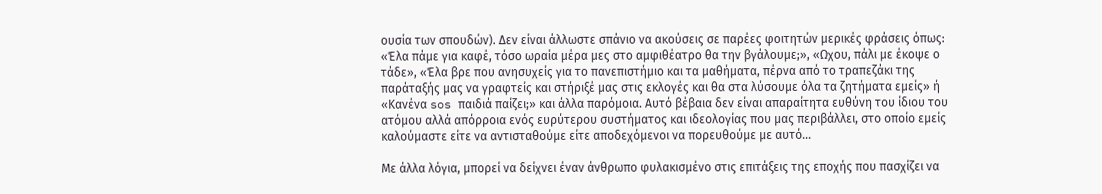ουσία των σπουδών). Δεν είναι άλλωστε σπάνιο να ακούσεις σε παρέες φοιτητών μερικές φράσεις όπως: «Έλα πάμε για καφέ, τόσο ωραία μέρα μες στο αμφιθέατρο θα την βγάλουμε;», «Ωχου, πάλι με έκοψε ο τάδε», «Έλα βρε που ανησυχείς για το πανεπιστήμιο και τα μαθήματα, πέρνα από το τραπεζάκι της παράταξής μας να γραφτείς και στήριξέ μας στις εκλογές και θα στα λύσουμε όλα τα ζητήματα εμείς» ή «Κανένα sos παιδιά παίζει;» και άλλα παρόμοια. Αυτό βέβαια δεν είναι απαραίτητα ευθύνη του ίδιου του ατόμου αλλά απόρροια ενός ευρύτερου συστήματος και ιδεολογίας που μας περιβάλλει, στο οποίο εμείς καλούμαστε είτε να αντισταθούμε είτε αποδεχόμενοι να πορευθούμε με αυτό...

Με άλλα λόγια, μπορεί να δείχνει έναν άνθρωπο φυλακισμένο στις επιτάξεις της εποχής που πασχίζει να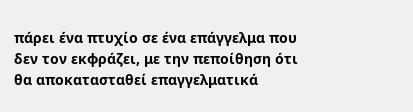πάρει ένα πτυχίο σε ένα επάγγελμα που δεν τον εκφράζει, με την πεποίθηση ότι θα αποκατασταθεί επαγγελματικά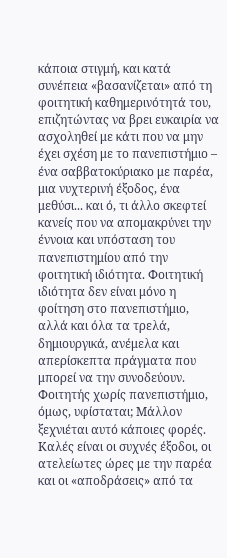κάποια στιγμή, και κατά συνέπεια «βασανίζεται» από τη φοιτητική καθημερινότητά του, επιζητώντας να βρει ευκαιρία να ασχοληθεί με κάτι που να μην έχει σχέση με το πανεπιστήμιο – ένα σαββατοκύριακο με παρέα, μια νυχτερινή έξοδος, ένα μεθύσι... και ό, τι άλλο σκεφτεί κανείς που να απομακρύνει την έννοια και υπόσταση του πανεπιστημίου από την φοιτητική ιδιότητα. Φοιτητική ιδιότητα δεν είναι μόνο η φοίτηση στο πανεπιστήμιο, αλλά και όλα τα τρελά, δημιουργικά, ανέμελα και απερίσκεπτα πράγματα που μπορεί να την συνοδεύουν. Φοιτητής χωρίς πανεπιστήμιο, όμως, υφίσταται; Μάλλον ξεχνιέται αυτό κάποιες φορές.
Καλές είναι οι συχνές έξοδοι, οι ατελείωτες ώρες με την παρέα και οι «αποδράσεις» από τα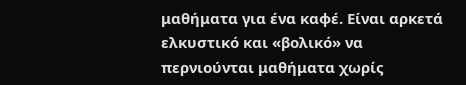μαθήματα για ένα καφέ. Είναι αρκετά ελκυστικό και «βολικό» να περνιούνται μαθήματα χωρίς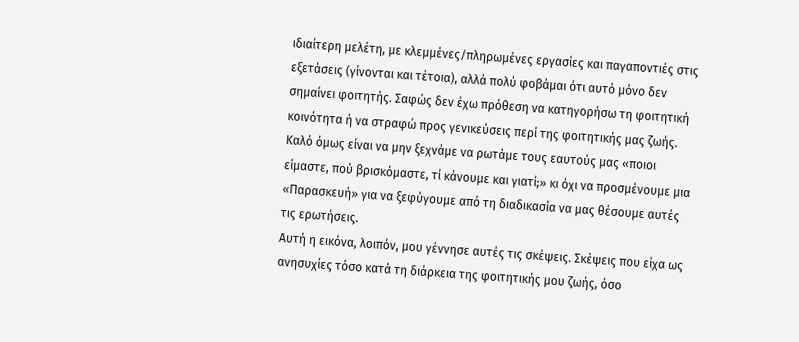ιδιαίτερη μελέτη, με κλεμμένες/πληρωμένες εργασίες και παγαποντιές στις εξετάσεις (γίνονται και τέτοια), αλλά πολύ φοβάμαι ότι αυτό μόνο δεν σημαίνει φοιτητής. Σαφώς δεν έχω πρόθεση να κατηγορήσω τη φοιτητική κοινότητα ή να στραφώ προς γενικεύσεις περί της φοιτητικής μας ζωής. Καλό όμως είναι να μην ξεχνάμε να ρωτάμε τους εαυτούς μας «ποιοι είμαστε, πού βρισκόμαστε, τί κάνουμε και γιατί;» κι όχι να προσμένουμε μια «Παρασκευή» για να ξεφύγουμε από τη διαδικασία να μας θέσουμε αυτές τις ερωτήσεις.
Αυτή η εικόνα, λοιπόν, μου γέννησε αυτές τις σκέψεις. Σκέψεις που είχα ως ανησυχίες τόσο κατά τη διάρκεια της φοιτητικής μου ζωής, όσο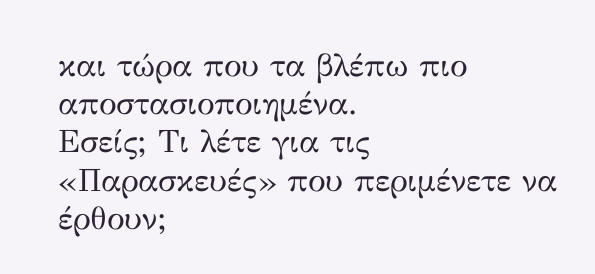και τώρα που τα βλέπω πιο αποστασιοποιημένα.
Εσείς; Τι λέτε για τις «Παρασκευές» που περιμένετε να έρθουν;